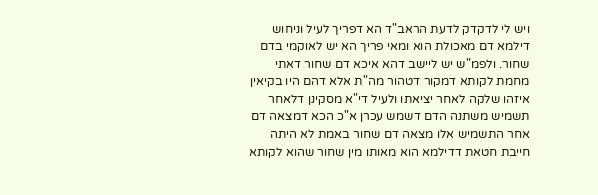ויש לי לדקדק לדעת הראב"ד הא דפריך לעיל וניחוש דילמא דם מאכולת הוא ומאי פריך הא יש לאוקמי בדם שחור. ולפמ"ש יש ליישב דהא איכא דם שחור דאתי מחמת לקותא דמקור דטהור מה"ת אלא דהם היו בקיאין איזהו שלקה לאחר יציאתו ולעיל די"א מסקינן דלאחר תשמיש משתנה הדם דשמש עכרן א"כ הכא דמצאה דם אחר התשמיש אלו מצאה דם שחור באמת לא היתה חייבת חטאת דדילמא הוא מאותו מין שחור שהוא לקותא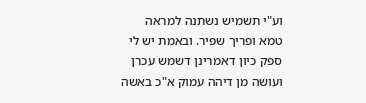וע"י תשמיש נשתנה למראה טמא ופריך שפיר. ובאמת יש לי ספק כיון דאמרינן דשמש עכרן ועושה מן דיהה עמוק א"כ באשה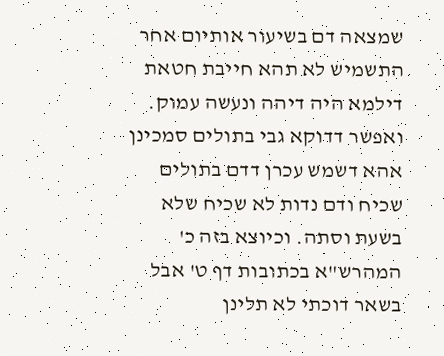שמצאה דם בשיעור אותיום אחר התשמיש לא תהא חייבת חטאת דילמא היה דיהה ונעשה עמוק. ואפשר דדוקא גבי בתולים סמכינן אהא דשמש עכרן דדם בתולים שכיח ודם נדות לא שכיח שלא בשעת וסתה. וכיוצא בזה כ' המהרש"א בכתובות דף ט' אבל בשאר דוכתי לא תלינן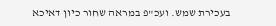בעכירת שמש. ועכ"פ במראה שחור כיון דאיכא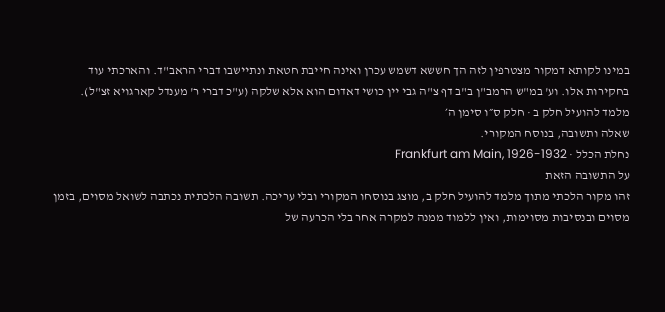במינו לקותא דמקור מצטרפין לזה הך חששא דשמש עכרן ואינה חייבת חטאת ונתיישבו דברי הראב"ד. והארכתי עוד בחקירות אלו. וע' במ"ש הרמב"ן ב"ב דף צ"ה גבי יין כושי דאדום הוא אלא שלקה (ע"כ דברי ר' מענדל קארגויא זצ"ל).
מלמד להועיל חלק ב · חלק ס״ו סימן ה׳
שאלה ותשובה, בנוסח המקורי.
נחלת הכלל · Frankfurt am Main, 1926-1932
על התשובה הזאת
זהו מקור הלכתי מתוך מלמד להועיל חלק ב, מוצג בנוסחו המקורי ובלי עריכה. תשובה הלכתית נכתבה לשואל מסוים, בזמן מסוים ובנסיבות מסוימות, ואין ללמוד ממנה למקרה אחר בלי הכרעה של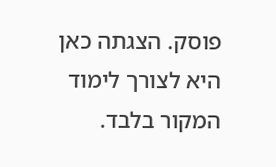פוסק. הצגתה כאן היא לצורך לימוד המקור בלבד.